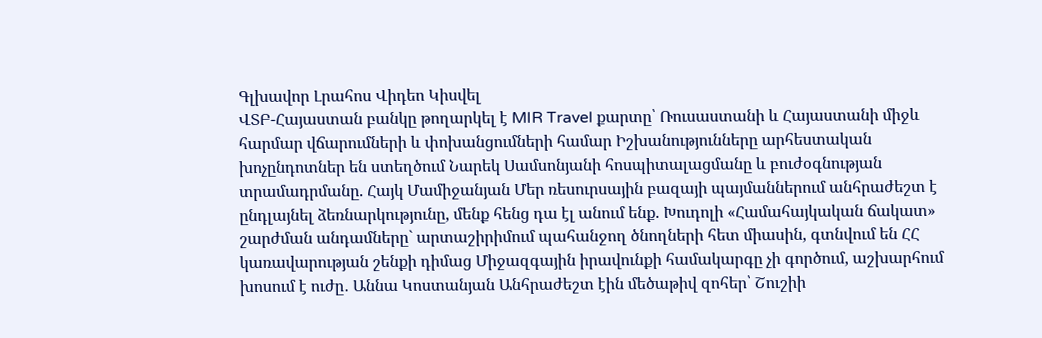Գլխավոր Լրահոս Վիդեո Կիսվել
ՎՏԲ-Հայաստան բանկը թողարկել է MIR Travel քարտը՝ Ռուսաստանի և Հայաստանի միջև հարմար վճարումների և փոխանցումների համար Իշխանությունները արհեստական խոչընդոտներ են ստեղծում Նարեկ Սամսոնյանի հոսպիտալացմանը և բուժօգնության տրամադրմանը. Հայկ Մամիջանյան Մեր ռեսուրսային բազայի պայմաններում անհրաժեշտ է ընդլայնել ձեռնարկությունը, մենք հենց դա էլ անում ենք. Խուդոլի «Համահայկական ճակատ» շարժման անդամները` արտաշիրիմում պահանջող ծնողների հետ միասին, գտնվում են ՀՀ կառավարության շենքի դիմաց Միջազգային իրավունքի համակարգը չի գործում, աշխարհում խոսում է ուժը․ Աննա Կոստանյան Անհրաժեշտ էին մեծաթիվ զոհեր՝ Շուշիի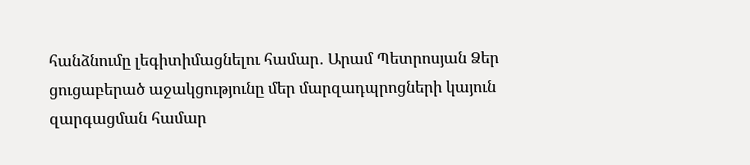հանձնումը լեգիտիմացնելու համար․ Արամ Պետրոսյան Ձեր ցուցաբերած աջակցությունը մեր մարզադպրոցների կայուն զարգացման համար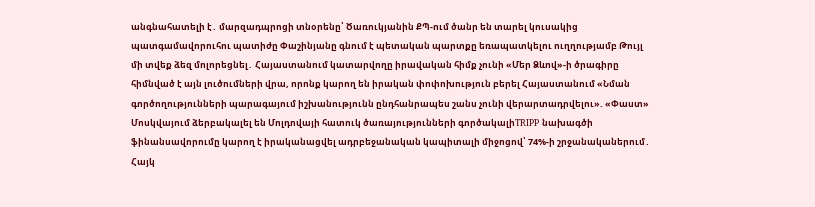անգնահատելի է․ մարզադպրոցի տնօրենը՝ Ծառուկյանին ՔՊ-ում ծանր են տարել կուսակից պատգամավորուհու պատիժը Փաշինյանը գնում է պետական պարտքը եռապատկելու ուղղությամբ Թույլ մի տվեք ձեզ մոլորեցնել․ Հայաստանում կատարվողը իրավական հիմք չունի «Մեր Ձևով»-ի ծրագիրը հիմնված է այն լուծումների վրա, որոնք կարող են իրական փոփոխություն բերել Հայաստանում «Նման գործողությունների պարագայում իշխանությունն ընդհանրապես շանս չունի վերարտադրվելու». «Փաստ»
Մոսկվայում ձերբակալել են Մոլդովայի հատուկ ծառայությունների գործակալիTRIPP նախագծի ֆինանսավորումը կարող է իրականացվել ադրբեջանական կապիտալի միջոցով՝ 74%-ի շրջանականերում․ Հայկ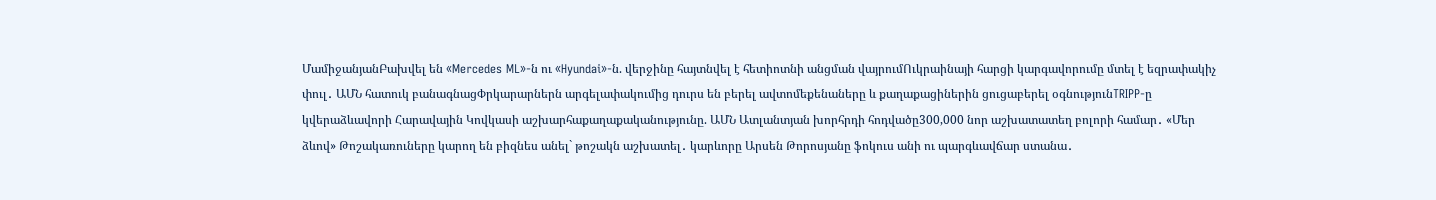ՄամիջանյանԲախվել են «Mercedes ML»-ն ու «Hyundai»-ն. վերջինը հայտնվել է հետիոտնի անցման վայրումՈւկրաինայի հարցի կարգավորումը մտել է եզրափակիչ փուլ․ ԱՄՆ հատուկ բանագնացՓրկարարներն արգելափակումից դուրս են բերել ավտոմեքենաները և քաղաքացիներին ցուցաբերել օգնությունTRIPP-ը կվերաձևավորի Հարավային Կովկասի աշխարհաքաղաքականությունը. ԱՄՆ Ատլանտյան խորհրդի հոդվածը300,000 նոր աշխատատեղ բոլորի համար․ «Մեր ձևով» Թոշակառուները կարող են բիզնես անել` թոշակն աշխատել․ կարևորը Արսեն Թորոսյանը ֆոկուս անի ու պարգևավճար ստանա․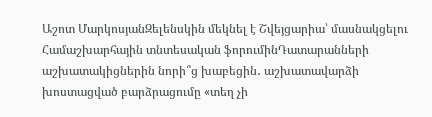Աշոտ ՄարկոսյանԶելենսկին մեկնել է Շվեյցարիա՝ մասնակցելու Համաշխարհային տնտեսական ֆորումինԴատարանների աշխատակիցներին նորի՞ց խաբեցին․ աշխատավարձի խոստացված բարձրացումը «տեղ չի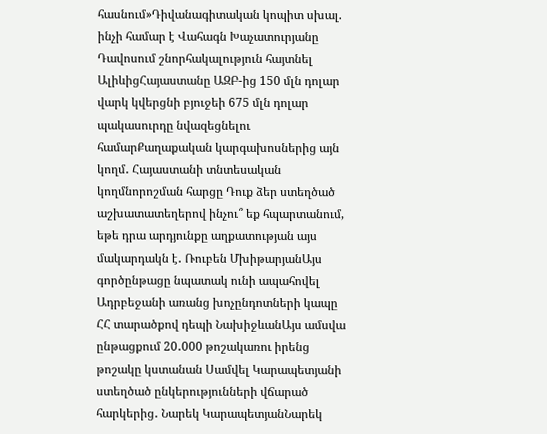հասնում»Դիվանագիտական կոպիտ սխալ. ինչի համար է Վահագն Խաչատուրյանը Դավոսում շնորհակալություն հայտնել ԱլիևիցՀայաստանը ԱԶԲ-ից 150 մլն դոլար վարկ կվերցնի բյուջեի 675 մլն դոլար պակասուրդը նվազեցնելու համարՔաղաքական կարգախոսներից այն կողմ․ Հայաստանի տնտեսական կողմնորոշման հարցը Դուք ձեր ստեղծած աշխատատեղերով ինչու՞ եք հպարտանում, եթե դրա արդյունքը աղքատության այս մակարդակն է․ Ռուբեն ՄխիթարյանԱյս գործընթացը նպատակ ունի ապահովել Ադրբեջանի առանց խոչընդոտների կապը ՀՀ տարածքով դեպի ՆախիջևանԱյս ամսվա ընթացքում 20․000 թոշակառու իրենց թոշակը կստանան Սամվել Կարապետյանի ստեղծած ընկերությունների վճարած հարկերից․ Նարեկ ԿարապետյանՆարեկ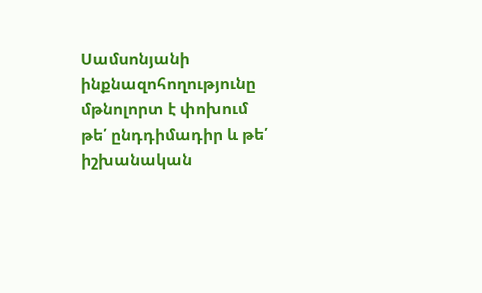Սամսոնյանի ինքնազոհողությունը մթնոլորտ է փոխում թե՛ ընդդիմադիր և թե՛ իշխանական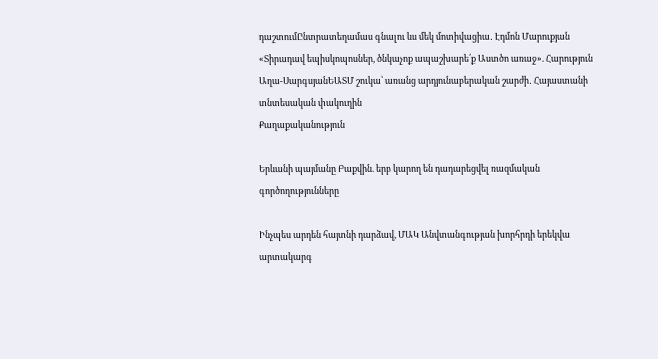դաշտումԸնտրատեղամաս գնալու ևս մեկ մոտիվացիա․ Էդմոն Մարուքյան «Տիրադավ եպիսկոպոսներ, ծնկաչոք ապաշխարե՛ք Աստծո առաջ». Հարություն Աղա-ՍարգսյանԵԱՏՄ շուկա՝ առանց արդյունաբերական շարժի․ Հայաստանի տնտեսական փակուղին
Քաղաքականություն

Երևանի պայմանը Բաքվին. երբ կարող են դադարեցվել ռազմական գործողությունները

Ինչպես արդեն հայտնի դարձավ, ՄԱԿ Անվտանգության խորհրդի երեկվա արտակարգ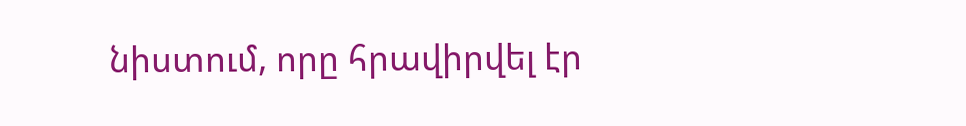նիստում, որը հրավիրվել էր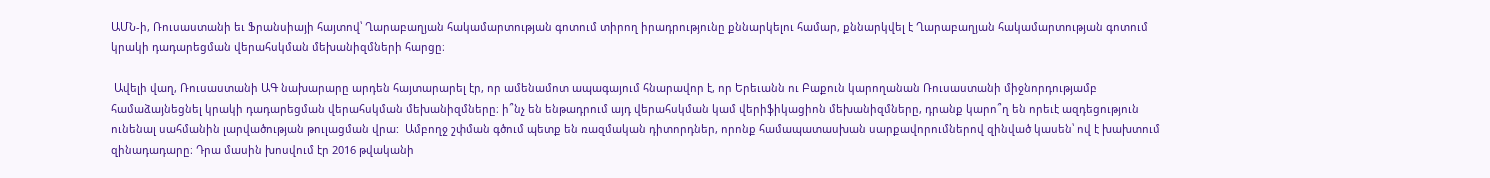ԱՄՆ-ի, Ռուսաստանի եւ Ֆրանսիայի հայտով՝ Ղարաբաղյան հակամարտության գոտում տիրող իրադրությունը քննարկելու համար, քննարկվել է Ղարաբաղյան հակամարտության գոտում կրակի դադարեցման վերահսկման մեխանիզմների հարցը։

 Ավելի վաղ, Ռուսաստանի ԱԳ նախարարը արդեն հայտարարել էր, որ ամենամոտ ապագայում հնարավոր է, որ Երեւանն ու Բաքուն կարողանան Ռուսաստանի միջնորդությամբ համաձայնեցնել կրակի դադարեցման վերահսկման մեխանիզմները։ ի՞նչ են ենթադրում այդ վերահսկման կամ վերիֆիկացիոն մեխանիզմները, դրանք կարո՞ղ են որեւէ ազդեցություն ունենալ սահմանին լարվածության թուլացման վրա:  Ամբողջ շփման գծում պետք են ռազմական դիտորդներ, որոնք համապատասխան սարքավորումներով զինված կասեն՝ ով է խախտում զինադադարը։ Դրա մասին խոսվում էր 2016 թվականի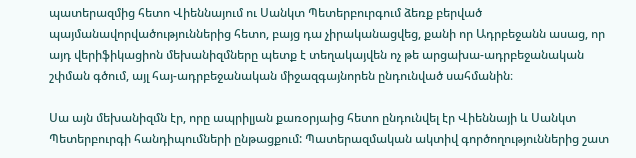պատերազմից հետո Վիեննայում ու Սանկտ Պետերբուրգում ձեռք բերված պայմանավորվածություններից հետո, բայց դա չիրականացվեց, քանի որ Ադրբեջանն ասաց, որ այդ վերիֆիկացիոն մեխանիզմները պետք է տեղակայվեն ոչ թե արցախա-ադրբեջանական շփման գծում, այլ հայ-ադրբեջանական միջազգայնորեն ընդունված սահմանին։

Սա այն մեխանիզմն էր, որը ապրիլյան քառօրյաից հետո ընդունվել էր Վիեննայի և Սանկտ Պետերբուրգի հանդիպումների ընթացքում: Պատերազմական ակտիվ գործողություններից շատ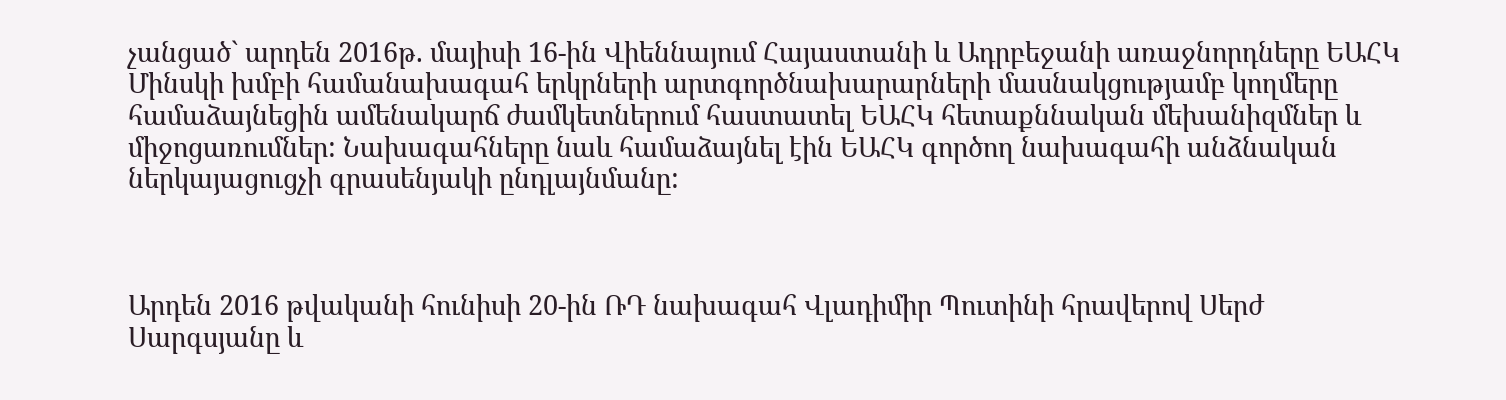չանցած` արդեն 2016թ. մայիսի 16-ին Վիեննայում Հայաստանի և Ադրբեջանի առաջնորդները ԵԱՀԿ Մինսկի խմբի համանախագահ երկրների արտգործնախարարների մասնակցությամբ կողմերը համաձայնեցին ամենակարճ ժամկետներում հաստատել ԵԱՀԿ հետաքննական մեխանիզմներ և միջոցառումներ: Նախագահները նաև համաձայնել էին ԵԱՀԿ գործող նախագահի անձնական ներկայացուցչի գրասենյակի ընդլայնմանը:



Արդեն 2016 թվականի հունիսի 20-ին ՌԴ նախագահ Վլադիմիր Պուտինի հրավերով Սերժ Սարգսյանը և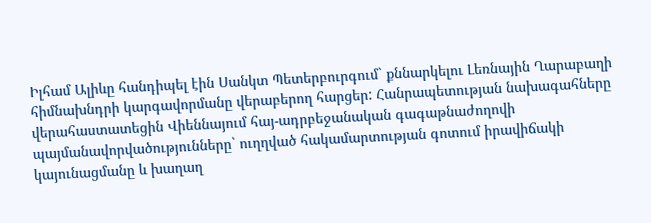Իլհամ Ալիևը հանդիպել էին Սանկտ Պետերբուրգում` քննարկելու Լեռնային Ղարաբաղի հիմնախնդրի կարգավորմանը վերաբերող հարցեր: Հանրապետության նախագահները վերահաստատեցին Վիեննայում հայ-ադրբեջանական գագաթնաժողովի պայմանավորվածությունները` ուղղված հակամարտության գոտում իրավիճակի կայունացմանը և խաղաղ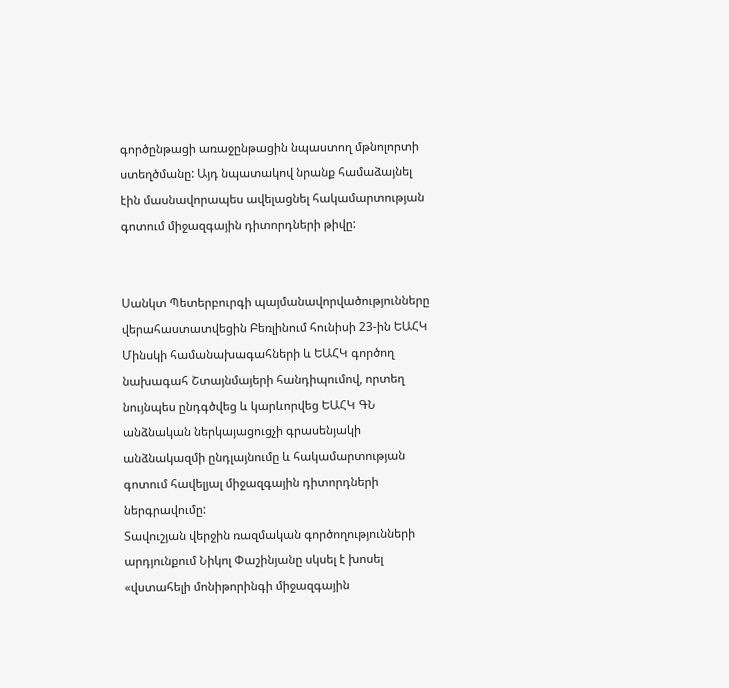գործընթացի առաջընթացին նպաստող մթնոլորտի ստեղծմանը: Այդ նպատակով նրանք համաձայնել էին մասնավորապես ավելացնել հակամարտության գոտում միջազգային դիտորդների թիվը:


Սանկտ Պետերբուրգի պայմանավորվածությունները վերահաստատվեցին Բեռլինում հունիսի 23-ին ԵԱՀԿ Մինսկի համանախագահների և ԵԱՀԿ գործող նախագահ Շտայնմայերի հանդիպումով, որտեղ նույնպես ընդգծվեց և կարևորվեց ԵԱՀԿ ԳՆ անձնական ներկայացուցչի գրասենյակի անձնակազմի ընդլայնումը և հակամարտության գոտում հավելյալ միջազգային դիտորդների ներգրավումը:
Տավուշյան վերջին ռազմական գործողությունների արդյունքում Նիկոլ Փաշինյանը սկսել է խոսել «վստահելի մոնիթորինգի միջազգային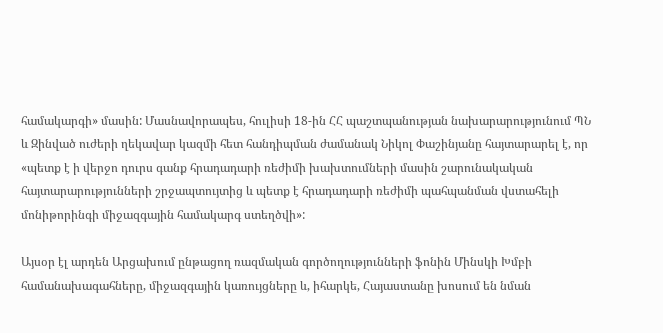համակարգի» մասին: Մասնավորապես, հուլիսի 18-ին ՀՀ պաշտպանության նախարարությունում ՊՆ և Զինված ուժերի ղեկավար կազմի հետ հանդիպման ժամանակ Նիկոլ Փաշինյանը հայտարարել է, որ «պետք է ի վերջո դուրս գանք հրադադարի ռեժիմի խախտումների մասին շարունակական հայտարարությունների շրջապտույտից և պետք է հրադադարի ռեժիմի պահպանման վստահելի մոնիթորինգի միջազգային համակարգ ստեղծվի»:

Այսօր էլ արդեն Արցախում ընթացող ռազմական գործողությունների ֆոնին Մինսկի Խմբի համանախագահները, միջազգային կառույցները և, իհարկե, Հայաստանը խոսում են նման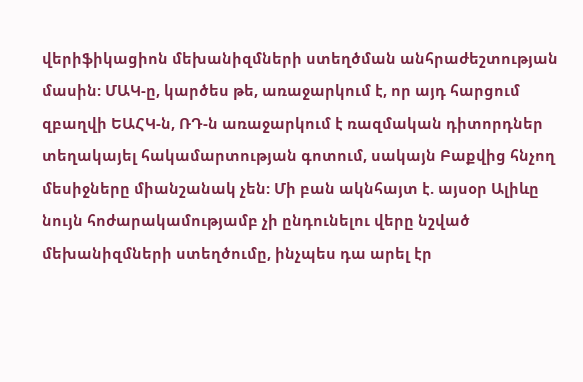վերիֆիկացիոն մեխանիզմների ստեղծման անհրաժեշտության մասին: ՄԱԿ-ը, կարծես թե, առաջարկում է, որ այդ հարցում զբաղվի ԵԱՀԿ-ն, ՌԴ-ն առաջարկում է ռազմական դիտորդներ տեղակայել հակամարտության գոտում, սակայն Բաքվից հնչող մեսիջները միանշանակ չեն: Մի բան ակնհայտ է. այսօր Ալիևը նույն հոժարակամությամբ չի ընդունելու վերը նշված մեխանիզմների ստեղծումը, ինչպես դա արել էր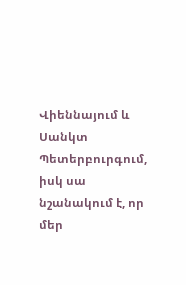Վիեննայում և Սանկտ Պետերբուրգում, իսկ սա նշանակում է, որ մեր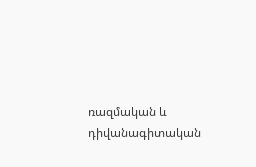ռազմական և դիվանագիտական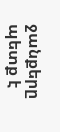ջանքերը պետք է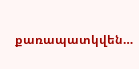քառապատկվեն…